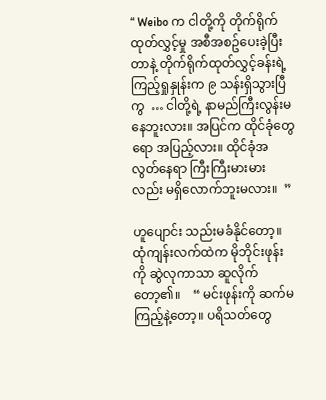“ Weibo က ငါတို့ကို တိုက်ရိုက်ထုတ်လွှင့်မှု အစီအစဥ်ပေးခဲ့ပြီးတာနဲ့ တိုက်ရိုက်ထုတ်လွှင့်ခန်းရဲ့ ကြည့်ရှုနှုန်းက ၉ သန်းရှိသွားပြီကွ  … ငါတို့ရဲ့ နာမည်ကြီးလွန်းမနေဘူးလား။ အပြင်က ထိုင်ခုံတွေရော အပြည့်လား။ ထိုင်ခုံအလွတ်နေရာ ကြီးကြီးမားမားလည်း မရှိလောက်ဘူးမလား။  ”

ဟူပျောင်း သည်းမခံနိုင်တော့။ ထုံကျန်းလက်ထဲက မိုဘိုင်းဖုန်းကို ဆွဲလုကာသာ ဆူလိုက်တော့၏။    “ မင်းဖုန်းကို ဆက်မကြည့်နဲ့တော့။ ပရိသတ်တွေ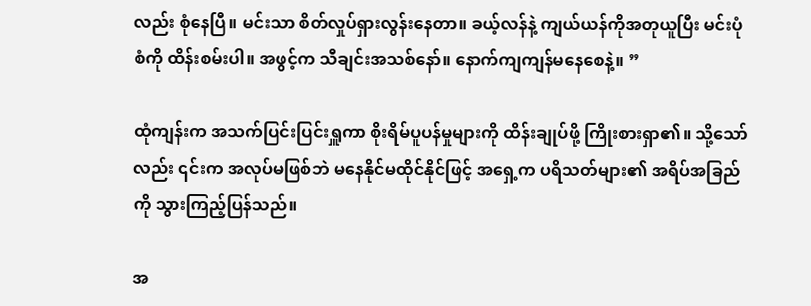လည်း စုံနေပြီ။ မင်းသာ စိတ်လှုပ်ရှားလွန်းနေတာ။ ခယ့်လန်နဲ့ ကျယ်ယန်ကိုအတုယူပြီး မင်းပုံစံကို ထိန်းစမ်းပါ။ အဖွင့်က သီချင်းအသစ်နော်။ နောက်ကျကျန်မနေစေနဲ့။ ”

ထုံကျန်းက အသက်ပြင်းပြင်းရှူကာ စိုးရိမ်ပူပန်မှုများကို ထိန်းချုပ်ဖို့ ကြိုးစားရှာ၏။ သို့သော်လည်း ၎င်းက အလုပ်မဖြစ်ဘဲ မနေနိုင်မထိုင်နိုင်ဖြင့် အရှေ့က ပရိသတ်များ၏ အရိပ်အခြည်ကို သွားကြည့်ပြန်သည်။

အ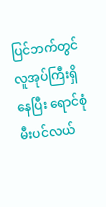ပြင်ဘက်တွင် လူအုပ်ကြီးရှိနေပြီး ရောင်စုံမီးပင်လယ်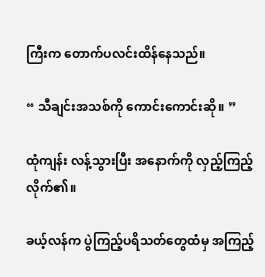ကြီးက တောက်ပလင်းထိန်နေသည်။

“ သီချင်းအသစ်ကို ကောင်းကောင်းဆို။ ”

ထုံကျန်း လန့်သွားပြီး အနောက်ကို လှည့်ကြည့်လိုက်၏။

ခယ့်လန်က ပွဲကြည့်ပရိသတ်တွေထံမှ အကြည့်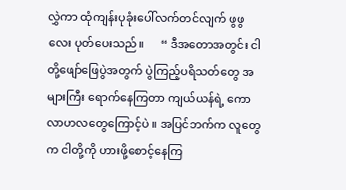လွှဲကာ ထုံကျန်းပုခုံးပေါ်လက်တင်လျက် ဖွဖွလေး ပုတ်ပေးသည်။      “ ဒီအတောအတွင်း ငါတို့ဖျော်ဖြေပွဲအတွက် ပွဲကြည့်ပရိသတ်တွေ အများကြီး ရောက်နေကြတာ ကျယ်ယန်ရဲ့ ကောလာဟလတွေကြောင့်ပဲ ။ အပြင်ဘက်က လူတွေက ငါတို့ကို ဟားဖို့စောင့်နေကြ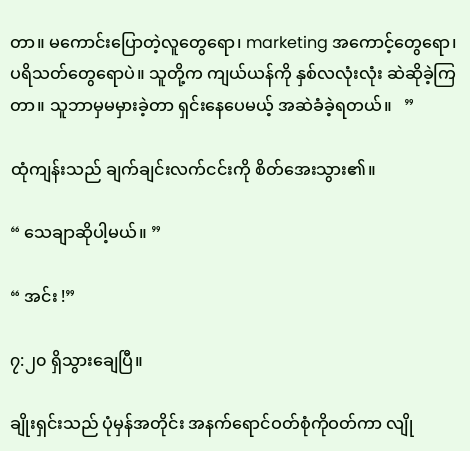တာ။ မကောင်းပြောတဲ့လူတွေရော၊ marketing အကောင့်တွေရော၊ ပရိသတ်တွေရောပဲ။ သူတို့က ကျယ်ယန်ကို နှစ်လလုံးလုံး ဆဲဆိုခဲ့ကြတာ။ သူဘာမှမမှားခဲ့တာ ရှင်းနေပေမယ့် အဆဲခံခဲ့ရတယ်။   ”

ထုံကျန်းသည် ချက်ချင်းလက်ငင်းကို စိတ်အေးသွား၏။

“ သေချာဆိုပါ့မယ်။ ”

“ အင်း !”

၇:၂၀ ရှိသွားချေပြီ။

ချိုးရှင်းသည် ပုံမှန်အတိုင်း အနက်ရောင်ဝတ်စုံကိုဝတ်ကာ လျို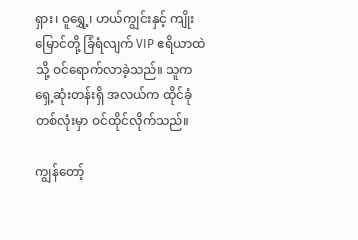ရှား၊ ဝူရွှေ့၊ ဟယ်ကျွင်းနှင့် ကျိုးမြောင်တို့ ခြံရံလျက် VIP ဧရိယာထဲသို့ ဝင်ရောက်လာခဲ့သည်။ သူက ရှေ့ဆုံးတန်းရှိ အလယ်က ထိုင်ခုံတစ်လုံးမှာ ဝင်ထိုင်လိုက်သည်။

ကျွန်တော့်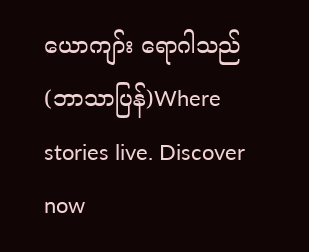ယောကျာ်း ရောဂါသည် (ဘာသာပြန်)Where stories live. Discover now